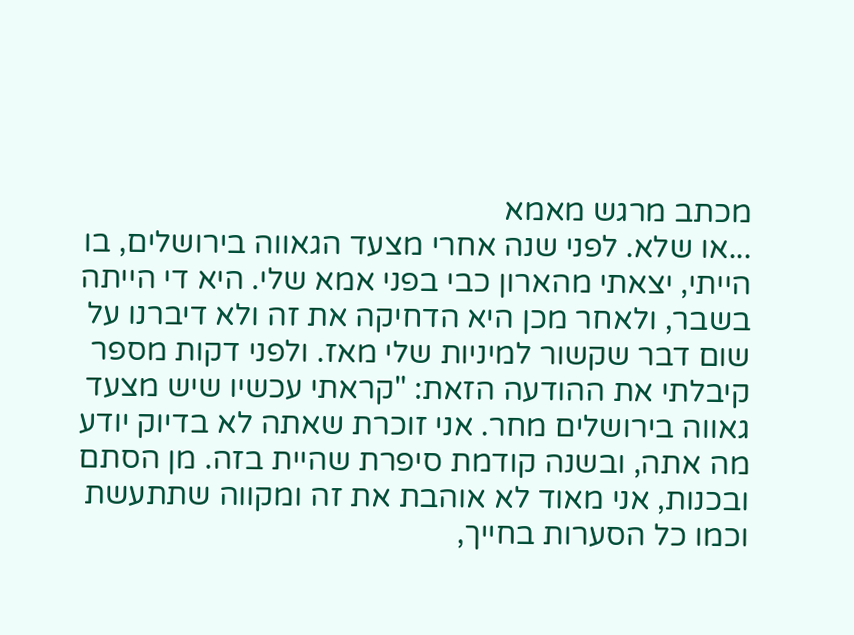מכתב מרגש מאמא
...או שלא. לפני שנה אחרי מצעד הגאווה בירושלים, בו הייתי, יצאתי מהארון כבי בפני אמא שלי. היא די הייתה בשבר, ולאחר מכן היא הדחיקה את זה ולא דיברנו על שום דבר שקשור למיניות שלי מאז. ולפני דקות מספר קיבלתי את ההודעה הזאת: "קראתי עכשיו שיש מצעד גאווה בירושלים מחר. אני זוכרת שאתה לא בדיוק יודע מה אתה, ובשנה קודמת סיפרת שהיית בזה. מן הסתם ובכנות, אני מאוד לא אוהבת את זה ומקווה שתתעשת וכמו כל הסערות בחייך,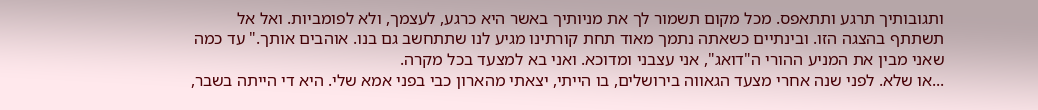ותגובותיך תרגע ותתאפס. מכל מקום תשמור לך את מניותיך באשר היא כרגע, לעצמך, ולא לפומביות. ואל אל תשתתף בהצגה הזו. ובינתיים כשאתה נתמך מאוד תחת קורתינו מגיע לנו שתתחשב גם בנו. אוהבים אותך." עד כמה שאני מבין את המניע ההורי ה"דואג", אני עצבני ומדוכא. ואני בא למצעד בכל מקרה.
...או שלא. לפני שנה אחרי מצעד הגאווה בירושלים, בו הייתי, יצאתי מהארון כבי בפני אמא שלי. היא די הייתה בשבר,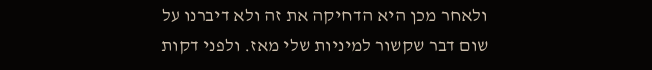ולאחר מכן היא הדחיקה את זה ולא דיברנו על שום דבר שקשור למיניות שלי מאז. ולפני דקות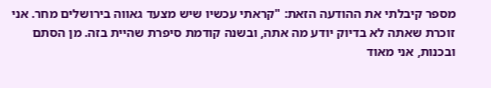מספר קיבלתי את ההודעה הזאת: "קראתי עכשיו שיש מצעד גאווה בירושלים מחר. אני זוכרת שאתה לא בדיוק יודע מה אתה, ובשנה קודמת סיפרת שהיית בזה. מן הסתם ובכנות, אני מאוד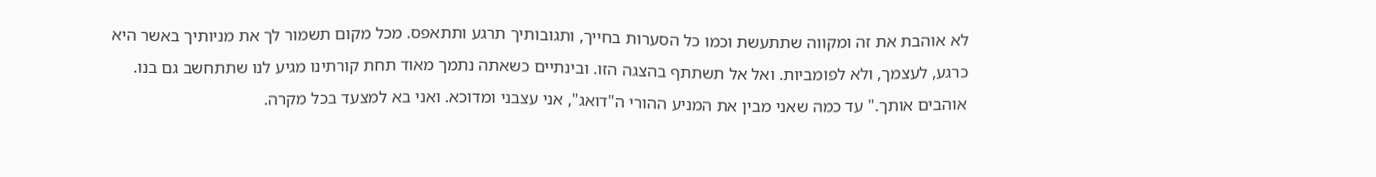לא אוהבת את זה ומקווה שתתעשת וכמו כל הסערות בחייך, ותגובותיך תרגע ותתאפס. מכל מקום תשמור לך את מניותיך באשר היא כרגע, לעצמך, ולא לפומביות. ואל אל תשתתף בהצגה הזו. ובינתיים כשאתה נתמך מאוד תחת קורתינו מגיע לנו שתתחשב גם בנו. אוהבים אותך." עד כמה שאני מבין את המניע ההורי ה"דואג", אני עצבני ומדוכא. ואני בא למצעד בכל מקרה.